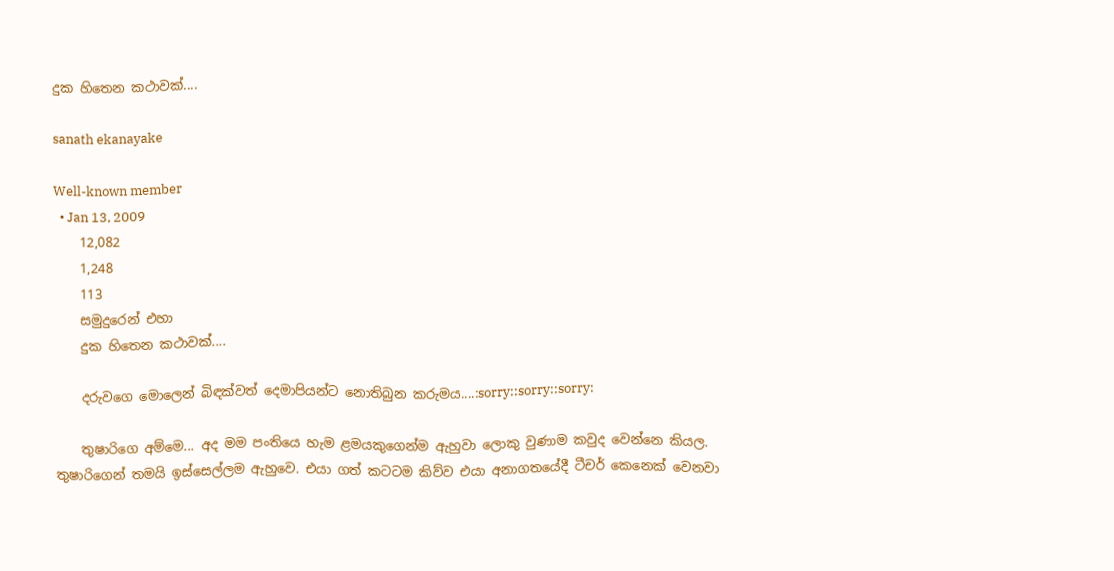දුක හිතෙන කථාවක්....

sanath ekanayake

Well-known member
  • Jan 13, 2009
    12,082
    1,248
    113
    සමුදුරෙන් එහා
    දුක හිතෙන කථාවක්....

    දරුවගෙ මොලෙන් බිඳක්වත් දෙමාපියන්ට නොතිබුන කරුමය....:sorry::sorry::sorry:

    තුෂාරිගෙ අම්මෙ... අද මම පංතියෙ හැම ළමයකුගෙන්ම ඇහුවා ලොකු වුණාම කවුද වෙන්නෙ කියල. තුෂාරිගෙන් තමයි ඉස්‌සෙල්ලම ඇහුවෙ. එයා ගත් කටටම කිව්ව එයා අනාගතයේදී ටීචර් කෙනෙක්‌ වෙනවා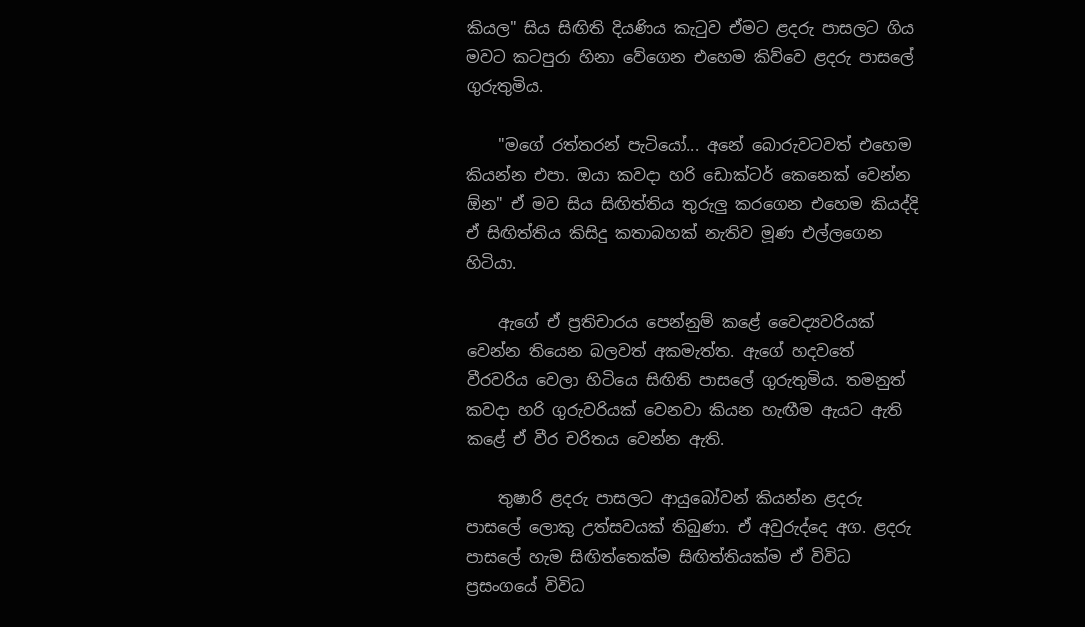කියල" සිය සිඟිති දියණිය කැටුව ඒමට ළදරු පාසලට ගිය මවට කටපුරා හිනා වේගෙන එහෙම කිව්වෙ ළදරු පාසලේ ගුරුතුමිය.

    "මගේ රත්තරන් පැටියෝ... අනේ බොරුවටවත් එහෙම කියන්න එපා. ඔයා කවදා හරි ඩොක්‌ටර් කෙනෙක්‌ වෙන්න ඕන" ඒ මව සිය සිඟිත්තිය තුරුලු කරගෙන එහෙම කියද්දි ඒ සිඟිත්තිය කිසිදු කතාබහක්‌ නැතිව මූණ එල්ලගෙන හිටියා.

    ඇගේ ඒ ප්‍රතිචාරය පෙන්නුම් කළේ වෛද්‍යවරියක්‌ වෙන්න තියෙන බලවත් අකමැත්ත. ඇගේ හදවතේ වීරවරිය වෙලා හිටියෙ සිඟිති පාසලේ ගුරුතුමිය. තමනුත් කවදා හරි ගුරුවරියක්‌ වෙනවා කියන හැඟීම ඇයට ඇති කළේ ඒ වීර චරිතය වෙන්න ඇති.

    තුෂාරි ළදරු පාසලට ආයුබෝවන් කියන්න ළදරු පාසලේ ලොකු උත්සවයක්‌ තිබුණා. ඒ අවුරුද්දෙ අග. ළදරු පාසලේ හැම සිඟිත්තෙක්‌ම සිඟිත්තියක්‌ම ඒ විවිධ ප්‍රසංගයේ විවිධ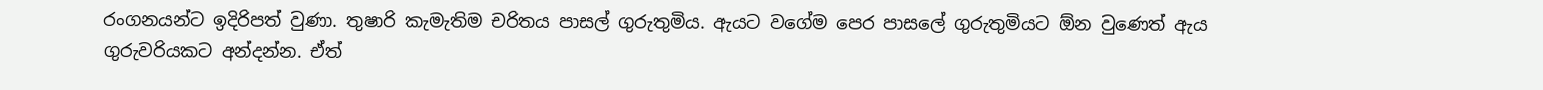රංගනයන්ට ඉදිරිපත් වුණා. තුෂාරි කැමැතිම චරිතය පාසල් ගුරුතුමිය. ඇයට වගේම පෙර පාසලේ ගුරුතුමියට ඕන වුණෙත් ඇය ගුරුවරියකට අන්දන්න. ඒත්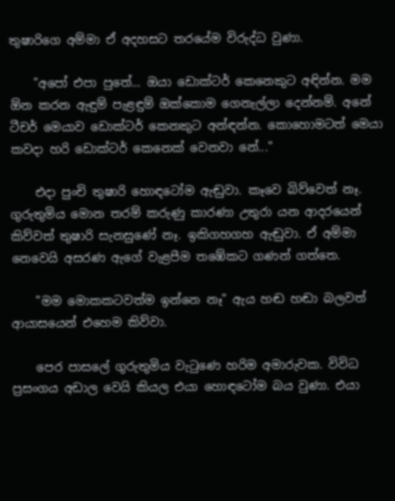තුෂාරිගෙ අම්මා ඒ අදහසට තරයේම විරුද්ධ වුණා.

    "අපෝ එපා පුතේ... ඔයා ඩොක්‌ටර් කෙනෙකුට අඳින්න. මම ඕන කරන ඇඳුම් පැළඳුම් ඔක්‌කොම ගෙනැල්ලා දෙන්නම්. අනේ ටීචර් මෙයාව ඩොක්‌ටර් කෙනකුට අන්ඳන්න. කොහොමටත් මෙයා කවදා හරි ඩොක්‌ටර් කෙනෙක්‌ වෙනවා නේ..."

    එදා පුංචි තුෂාරි හොඳටෝම ඇඬුවා. කෑවෙ බිව්වෙත් නෑ. ගුරුතුමිය මොන තරම් කරුණු කාරණා උතුරා යන ආදරයෙන් කිව්වත් තුෂාරි සැනසුණේ නෑ. ඉකිගහගහ ඇඬුවා. ඒ අම්මා නෙවෙයි අසරණ ඇගේ වැළපීම තඹේකට ගණන් ගත්තෙ.

    "මම මොකකටවත්ම ඉන්නෙ නෑ" ඇය හඬ හඬා බලවත් ආයාසයෙන් එහෙම කිව්වා.

    පෙර පාසලේ ගුරුතුමිය වැටුණෙ හරිම අමාරුවක. විවිධ ප්‍රසංගය අඩාල වෙයි කියල එයා හොඳටෝම බය වුණා. එයා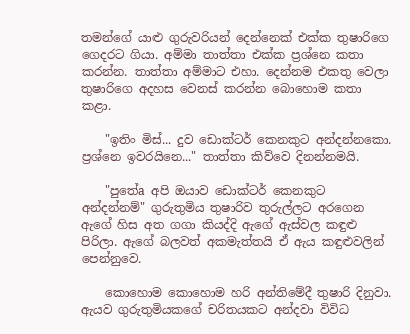තමන්ගේ යාළු ගුරුවරියන් දෙන්නෙක්‌ එක්‌ක තුෂාරිගෙ ගෙදරට ගියා. අම්මා තාත්තා එක්‌ක ප්‍රශ්නෙ කතා කරන්න. තාත්තා අම්මාට එහා. දෙන්නම එකතු වෙලා තුෂාරිගෙ අදහස වෙනස්‌ කරන්න බොහොම කතා කළා.

    "ඉතිං මිස්‌... දුව ඩොක්‌ටර් කෙනකුට අන්දන්නකො. ප්‍රශ්නෙ ඉවරයිනෙ..." තාත්තා කිව්වෙ දිනන්නමයි.

    "පුතේa අපි ඔයාව ඩොක්‌ටර් කෙනකුට අන්දන්නම්" ගුරුතුමිය තුෂාරිව තුරුල්ලට අරගෙන ඇගේ හිස අත ගගා කියද්දි ඇගේ ඇස්‌වල කඳුළු පිරිලා. ඇගේ බලවත් අකමැත්තයි ඒ ඇය කඳුළුවලින් පෙන්නුවෙ.

    කොහොම කොහොම හරි අන්තිමේදී තුෂාරි දිනුවා. ඇයව ගුරුතුමියකගේ චරිතයකට අන්දවා විවිධ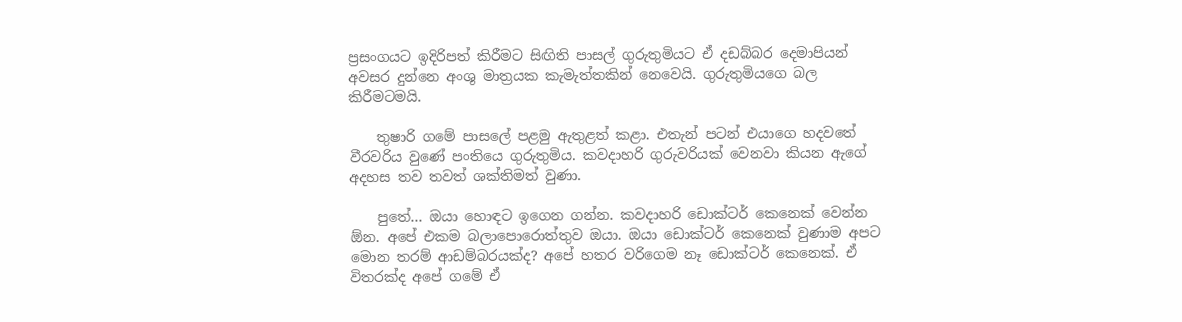ප්‍රසංගයට ඉදිරිපත් කිරීමට සිඟිති පාසල් ගුරුතුමියට ඒ දඩබ්බර දෙමාපියන් අවසර දුන්නෙ අංශු මාත්‍රයක කැමැත්තකින් නෙවෙයි. ගුරුතුමියගෙ බල කිරීමටමයි.

    තුෂාරි ගමේ පාසලේ පළමු ඇතුළත් කළා. එතැන් පටන් එයාගෙ හදවතේ වීරවරිය වුණේ පංතියෙ ගුරුතුමිය. කවදාහරි ගුරුවරියක්‌ වෙනවා කියන ඇගේ අදහස තව තවත් ශක්‌තිමත් වුණා.

    පුතේ... ඔයා හොඳට ඉගෙන ගන්න. කවදාහරි ඩොක්‌ටර් කෙනෙක්‌ වෙන්න ඕන. අපේ එකම බලාපොරොත්තුව ඔයා. ඔයා ඩොක්‌ටර් කෙනෙක්‌ වුණාම අපට මොන තරම් ආඩම්බරයක්‌ද? අපේ හතර වරිගෙම නෑ ඩොක්‌ටර් කෙනෙක්‌. ඒ විතරක්‌ද අපේ ගමේ ඒ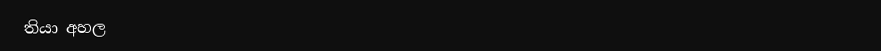තියා අහල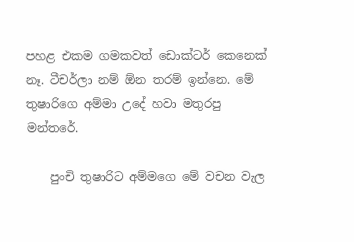පහළ එකම ගමකවත් ඩොක්‌ටර් කෙනෙක්‌ නෑ. ටීචර්ලා නම් ඕන තරම් ඉන්නෙ. මේ තුෂාරිගෙ අම්මා උදේ හවා මතුරපු මන්තරේ.

    පුංචි තුෂාරිට අම්මගෙ මේ වචන වැල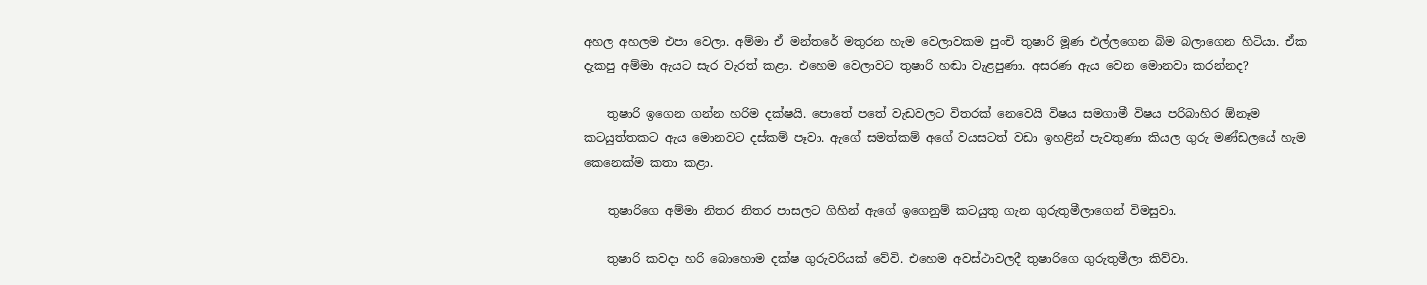අහල අහලම එපා වෙලා. අම්මා ඒ මන්තරේ මතුරන හැම වෙලාවකම පුංචි තුෂාරි මූණ එල්ලගෙන බිම බලාගෙන හිටියා. ඒක දැකපු අම්මා ඇයට සැර වැරත් කළා. එහෙම වෙලාවට තුෂාරි හඬා වැළපුණා. අසරණ ඇය වෙන මොනවා කරන්නද?

    තුෂාරි ඉගෙන ගන්න හරිම දක්‌ෂයි. පොතේ පතේ වැඩවලට විතරක්‌ නෙවෙයි විෂය සමගාමී විෂය පරිබාහිර ඕනෑම කටයුත්තකට ඇය මොනවට දස්‌කම් පෑවා. ඇගේ සමත්කම් අගේ වයසටත් වඩා ඉහළින් පැවතුණා කියල ගුරු මණ්‌ඩලයේ හැම කෙනෙක්‌ම කතා කළා.

    තුෂාරිගෙ අම්මා නිතර නිතර පාසලට ගිහින් ඇගේ ඉගෙනුම් කටයුතු ගැන ගුරුතුමීලාගෙන් විමසුවා.

    තුෂාරි කවදා හරි බොහොම දක්‌ෂ ගුරුවරියක්‌ වේවි. එහෙම අවස්‌ථාවලදී තුෂාරිගෙ ගුරුතුමීලා කිව්වා.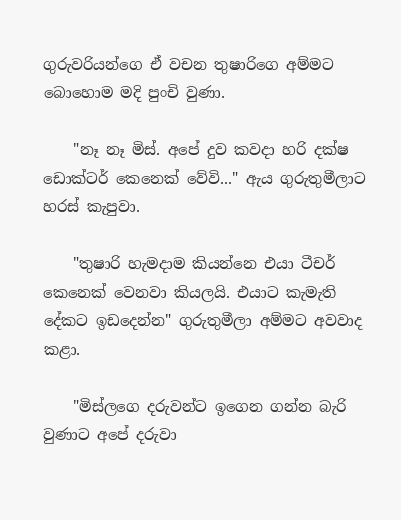ගුරුවරියන්ගෙ ඒ වචන තුෂාරිගෙ අම්මට බොහොම මදි පුංචි වුණා.

    "නෑ නෑ මිස්‌. අපේ දුව කවදා හරි දක්‌ෂ ඩොක්‌ටර් කෙනෙක්‌ වේවි..." ඇය ගුරුතුමීලාට හරස්‌ කැපුවා.

    "තුෂාරි හැමදාම කියන්නෙ එයා ටීචර් කෙනෙක්‌ වෙනවා කියලයි. එයාට කැමැති දේකට ඉඩදෙන්න" ගුරුතුමීලා අම්මට අවවාද කළා.

    "මිස්‌ලගෙ දරුවන්ට ඉගෙන ගන්න බැරි වුණාට අපේ දරුවා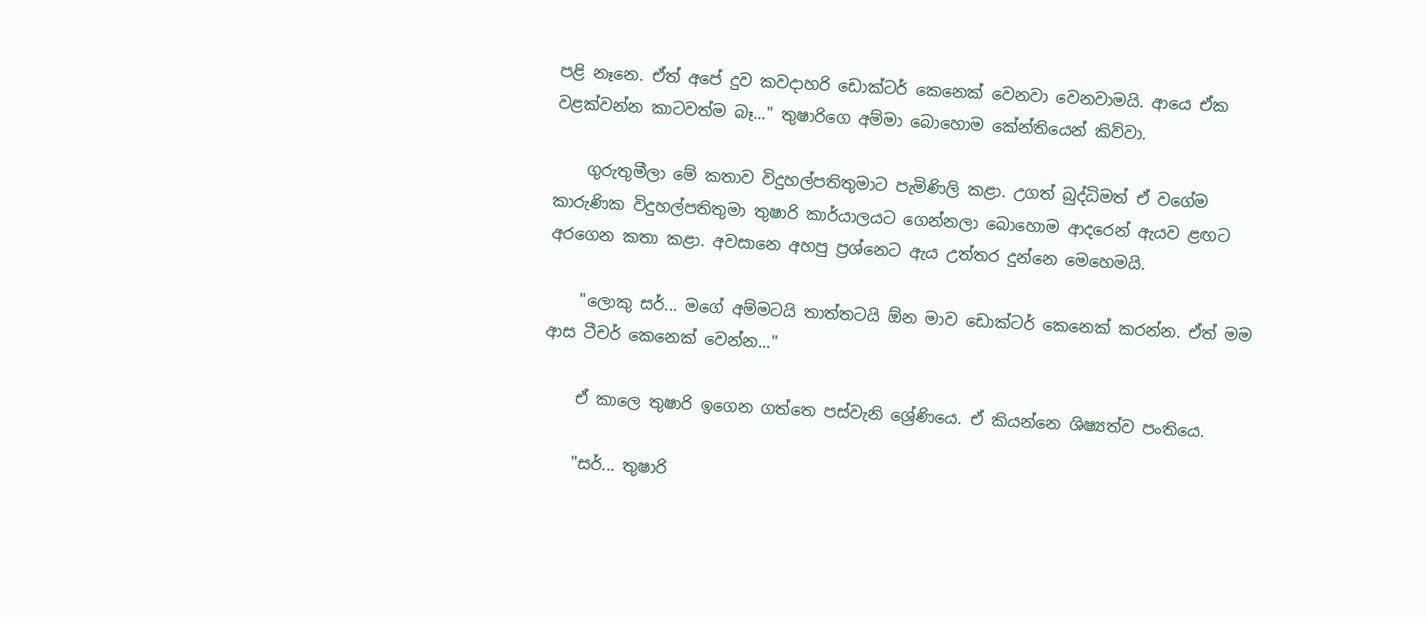පළි නෑනෙ. ඒත් අපේ දුව කවදාහරි ඩොක්‌ටර් කෙනෙක්‌ වෙනවා වෙනවාමයි. ආයෙ ඒක වළක්‌වන්න කාටවත්ම බෑ..." තුෂාරිගෙ අම්මා බොහොම කේන්තියෙන් කිව්වා.

    ගුරුතුමීලා මේ කතාව විදුහල්පතිතුමාට පැමිණිලි කළා. උගත් බුද්ධිමත් ඒ වගේම කාරුණික විදුහල්පතිතුමා තුෂාරි කාර්යාලයට ගෙන්නලා බොහොම ආදරෙන් ඇයව ළඟට අරගෙන කතා කළා. අවසානෙ අහපු ප්‍රශ්නෙට ඇය උත්තර දුන්නෙ මෙහෙමයි.

    "ලොකු සර්... මගේ අම්මටයි තාත්තටයි ඕන මාව ඩොක්‌ටර් කෙනෙක්‌ කරන්න. ඒත් මම ආස ටීචර් කෙනෙක්‌ වෙන්න..."

    ඒ කාලෙ තුෂාරි ඉගෙන ගත්තෙ පස්‌වැනි ශ්‍රේණියෙ. ඒ කියන්නෙ ශිෂ්‍යත්ව පංතියෙ.

    "සර්... තුෂාරි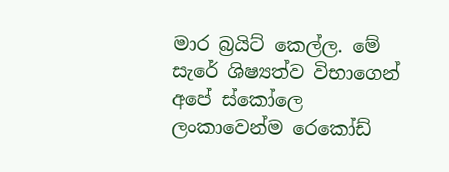මාර බ්‍රයිට්‌ කෙල්ල. මේ සැරේ ශිෂ්‍යත්ව විභාගෙන් අපේ ස්‌කෝලෙ ලංකාවෙන්ම රෙකෝඩ්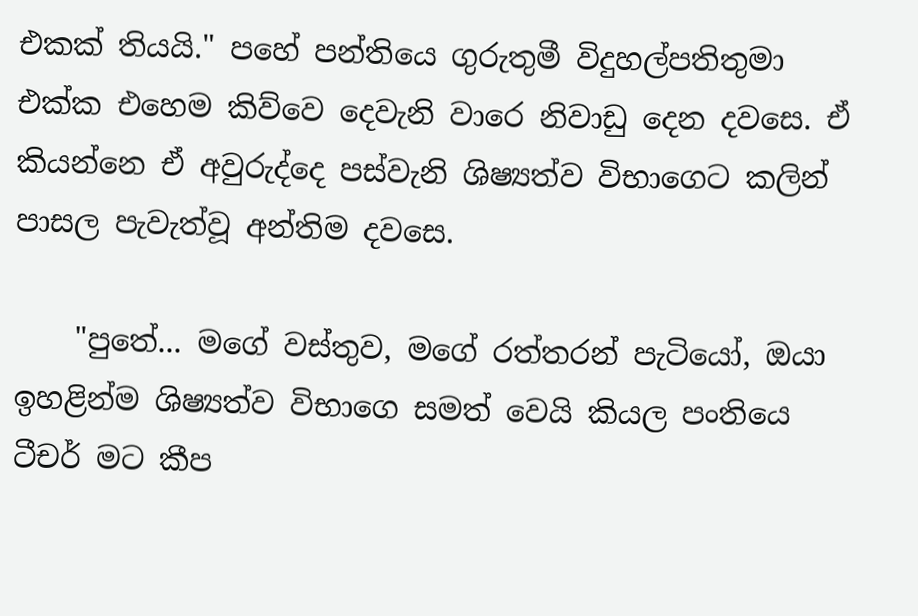එකක්‌ තියයි." පහේ පන්තියෙ ගුරුතුමී විදුහල්පතිතුමා එක්‌ක එහෙම කිව්වෙ දෙවැනි වාරෙ නිවාඩු දෙන දවසෙ. ඒ කියන්නෙ ඒ අවුරුද්දෙ පස්‌වැනි ශිෂ්‍යත්ව විභාගෙට කලින් පාසල පැවැත්වූ අන්තිම දවසෙ.

    "පුතේ... මගේ වස්‌තුව, මගේ රත්තරන් පැටියෝ, ඔයා ඉහළින්ම ශිෂ්‍යත්ව විභාගෙ සමත් වෙයි කියල පංතියෙ ටීචර් මට කීප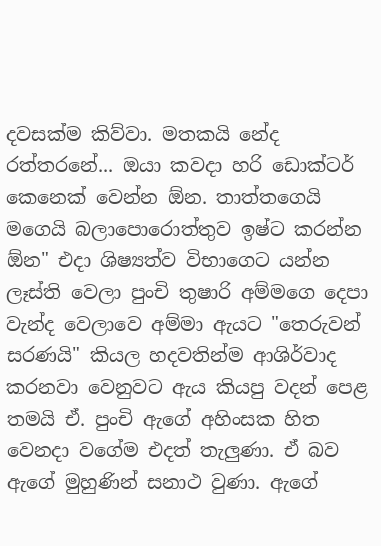දවසක්‌ම කිව්වා. මතකයි නේද රත්තරනේ... ඔයා කවදා හරි ඩොක්‌ටර් කෙනෙක්‌ වෙන්න ඕන. තාත්තගෙයි මගෙයි බලාපොරොත්තුව ඉෂ්ට කරන්න ඕන" එදා ශිෂ්‍යත්ව විභාගෙට යන්න ලෑස්‌ති වෙලා පුංචි තුෂාරි අම්මගෙ දෙපා වැන්ද වෙලාවෙ අම්මා ඇයට "තෙරුවන් සරණයි" කියල හදවතින්ම ආශිර්වාද කරනවා වෙනුවට ඇය කියපු වදන් පෙළ තමයි ඒ. පුංචි ඇගේ අහිංසක හිත වෙනදා වගේම එදත් තැලුණා. ඒ බව ඇගේ මුහුණින් සනාථ වුණා. ඇගේ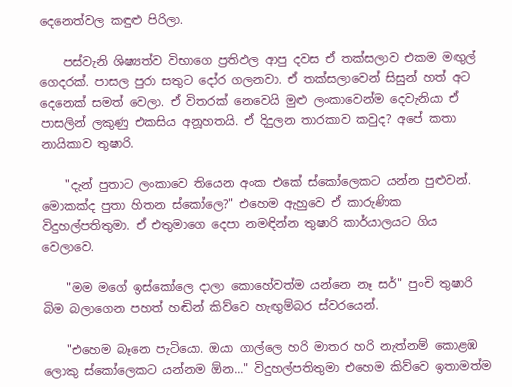දෙනෙත්වල කඳුළු පිරිලා.

    පස්‌වැනි ශිෂ්‍යත්ව විභාගෙ ප්‍රතිඵල ආපු දවස ඒ තක්‌සලාව එකම මඟුල් ගෙදරක්‌. පාසල පුරා සතුට දෝර ගලනවා. ඒ තක්‌සලාවෙන් සිසුන් හත් අට දෙනෙක්‌ සමත් වෙලා. ඒ විතරක්‌ නෙවෙයි මුළු ලංකාවෙන්ම දෙවැනියා ඒ පාසලින් ලකුණු එකසිය අනූහතයි. ඒ දිදුලන තාරකාව කවුද? අපේ කතා නායිකාව තුෂාරි.

    "දැන් පුතාට ලංකාවෙ තියෙන අංක එකේ ස්‌කෝලෙකට යන්න පුළුවන්. මොකක්‌ද පුතා හිතන ස්‌කෝලෙ?" එහෙම ඇහුවෙ ඒ කාරුණික විදුහල්පතිතුමා. ඒ එතුමාගෙ දෙපා නමඳින්න තුෂාරි කාර්යාලයට ගිය වෙලාවෙ.

    "මම මගේ ඉස්‌කෝලෙ දාලා කොහේවත්ම යන්නෙ නෑ සර්" පුංචි තුෂාරි බිම බලාගෙන පහත් හඬින් කිව්වෙ හැඟුම්බර ස්‌වරයෙන්.

    "එහෙම බෑනෙ පැටියො. ඔයා ගාල්ලෙ හරි මාතර හරි නැත්නම් කොළඹ ලොකු ස්‌කෝලෙකට යන්නම ඕන..." විදුහල්පතිතුමා එහෙම කිව්වෙ ඉතාමත්ම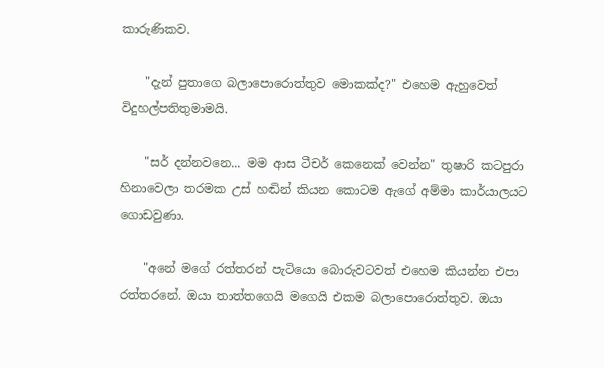කාරුණිකව.

    "දැන් පුතාගෙ බලාපොරොත්තුව මොකක්‌ද?" එහෙම ඇහුවෙත් විදුහල්පතිතුමාමයි.

    "සර් දන්නවනෙ... මම ආස ටීචර් කෙනෙක්‌ වෙන්න" තුෂාරි කටපුරා හිනාවෙලා තරමක උස්‌ හඬින් කියන කොටම ඇගේ අම්මා කාර්යාලයට ගොඩවුණා.

    "අනේ මගේ රත්තරන් පැටියො බොරුවටවත් එහෙම කියන්න එපා රත්තරනේ. ඔයා තාත්තගෙයි මගෙයි එකම බලාපොරොත්තුව. ඔයා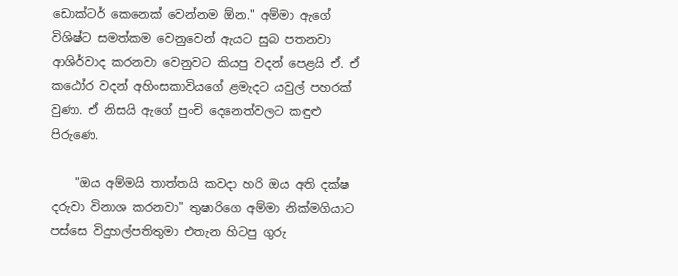ඩොක්‌ටර් කෙනෙක්‌ වෙන්නම ඕන." අම්මා ඇගේ විශිෂ්ට සමත්කම වෙනුවෙන් ඇයට සුබ පතනවා ආශිර්වාද කරනවා වෙනුවට කියපු වදන් පෙළයි ඒ. ඒ කඨෝර වදන් අහිංසකාවියගේ ළමැදට යවුල් පහරක්‌ වුණා. ඒ නිසයි ඇගේ පුංචි දෙනෙත්වලට කඳුළු පිරුණෙ.

    "ඔය අම්මයි තාත්තයි කවදා හරි ඔය අති දක්‌ෂ දරුවා විනාශ කරනවා" තුෂාරිගෙ අම්මා නික්‌මගියාට පස්‌සෙ විදුහල්පතිතුමා එතැන හිටපු ගුරු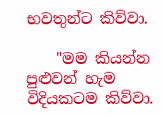භවතුන්ට කිව්වා.

    "මම කියන්න පුළුවන් හැම විදියකටම කිව්වා.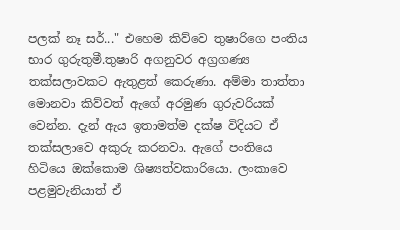පලක්‌ නෑ සර්..." එහෙම කිව්වෙ තුෂාරිගෙ පංතිය භාර ගුරුතුමී.තුෂාරි අගනුවර අග්‍රගණ්‍ය තක්‌සලාවකට ඇතුළත් කෙරුණා. අම්මා තාත්තා මොනවා කිව්වත් ඇගේ අරමුණ ගුරුවරියක්‌ වෙන්න. දැන් ඇය ඉතාමත්ම දක්‌ෂ විදියට ඒ තක්‌සලාවෙ අකුරු කරනවා. ඇගේ පංතියෙ හිටියෙ ඔක්‌කොම ශිෂ්‍යත්වකාරියො. ලංකාවෙ පළමුවැනියාත් ඒ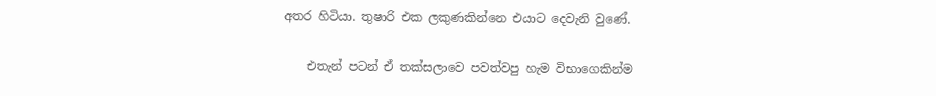අතර හිටියා. තුෂාරි එක ලකුණකින්නෙ එයාට දෙවැනි වුණේ.

    එතැන් පටන් ඒ තක්‌සලාවෙ පවත්වපු හැම විභාගෙකින්ම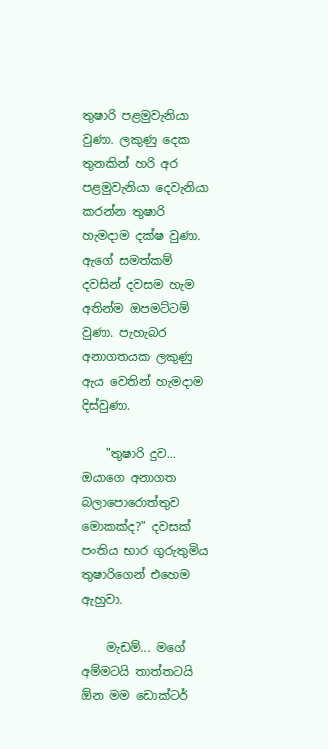තුෂාරි පළමුවැනියා වුණා. ලකුණු දෙක තුනකින් හරි අර පළමුවැනියා දෙවැනියා කරන්න තුෂාරි හැමදාම දක්‌ෂ වුණා. ඇගේ සමත්කම් දවසින් දවසම හැම අතින්ම ඔපමට්‌ටම් වුණා. පැහැබර අනාගතයක ලකුණු ඇය වෙතින් හැමදාම දිස්‌වුණා.

    "තුෂාරි දුව... ඔයාගෙ අනාගත බලාපොරොත්තුව මොකක්‌ද?" දවසක්‌ පංතිය භාර ගුරුතුමිය තුෂාරිගෙන් එහෙම ඇහුවා.

    මැඩම්... මගේ අම්මටයි තාත්තටයි ඕන මම ඩොක්‌ටර්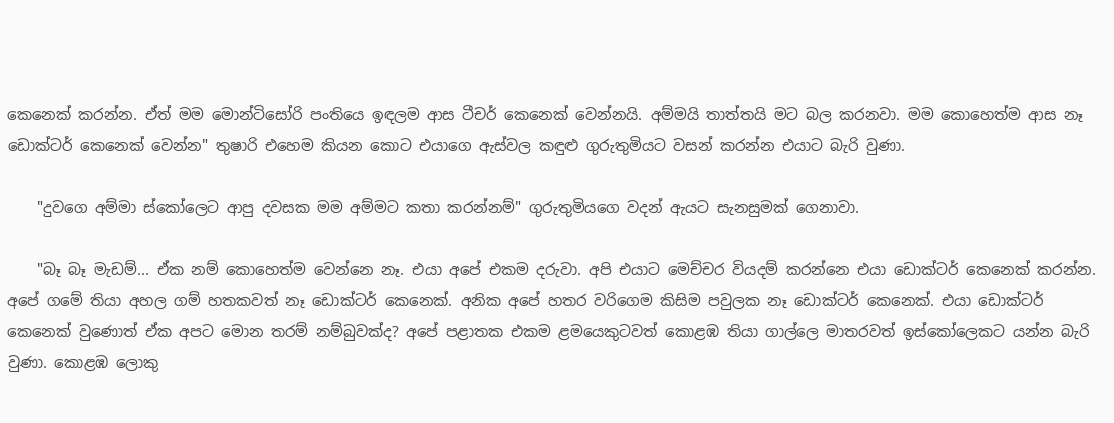කෙනෙක්‌ කරන්න. ඒත් මම මොන්ටිසෝරි පංතියෙ ඉඳලම ආස ටීචර් කෙනෙක්‌ වෙන්නයි. අම්මයි තාත්තයි මට බල කරනවා. මම කොහෙත්ම ආස නෑ ඩොක්‌ටර් කෙනෙක්‌ වෙන්න" තුෂාරි එහෙම කියන කොට එයාගෙ ඇස්‌වල කඳුළු ගුරුතුමියට වසන් කරන්න එයාට බැරි වුණා.

    "දුවගෙ අම්මා ස්‌කෝලෙට ආපු දවසක මම අම්මට කතා කරන්නම්" ගුරුතුමියගෙ වදන් ඇයට සැනසුමක්‌ ගෙනාවා.

    "බෑ බෑ මැඩම්... ඒක නම් කොහෙත්ම වෙන්නෙ නෑ. එයා අපේ එකම දරුවා. අපි එයාට මෙච්චර වියදම් කරන්නෙ එයා ඩොක්‌ටර් කෙනෙක්‌ කරන්න. අපේ ගමේ තියා අහල ගම් හතකවත් නෑ ඩොක්‌ටර් කෙනෙක්‌. අනික අපේ හතර වරිගෙම කිසිම පවුලක නෑ ඩොක්‌ටර් කෙනෙක්‌. එයා ඩොක්‌ටර් කෙනෙක්‌ වුණොත් ඒක අපට මොන තරම් නම්බුවක්‌ද? අපේ පළාතක එකම ළමයෙකුටවත් කොළඹ තියා ගාල්ලෙ මාතරවත් ඉස්‌කෝලෙකට යන්න බැරි වුණා. කොළඹ ලොකු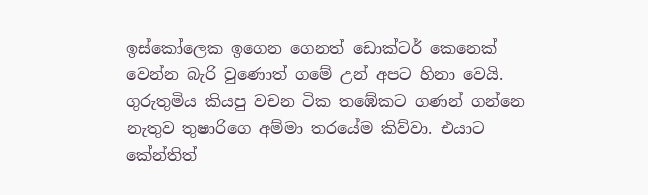ඉස්‌කෝලෙක ඉගෙන ගෙනත් ඩොක්‌ටර් කෙනෙක්‌ වෙන්න බැරි වුණොත් ගමේ උන් අපට හිනා වෙයි. ගුරුතුමිය කියපු වචන ටික තඹේකට ගණන් ගන්නෙ නැතුව තුෂාරිගෙ අම්මා තරයේම කිව්වා. එයාට කේන්තිත්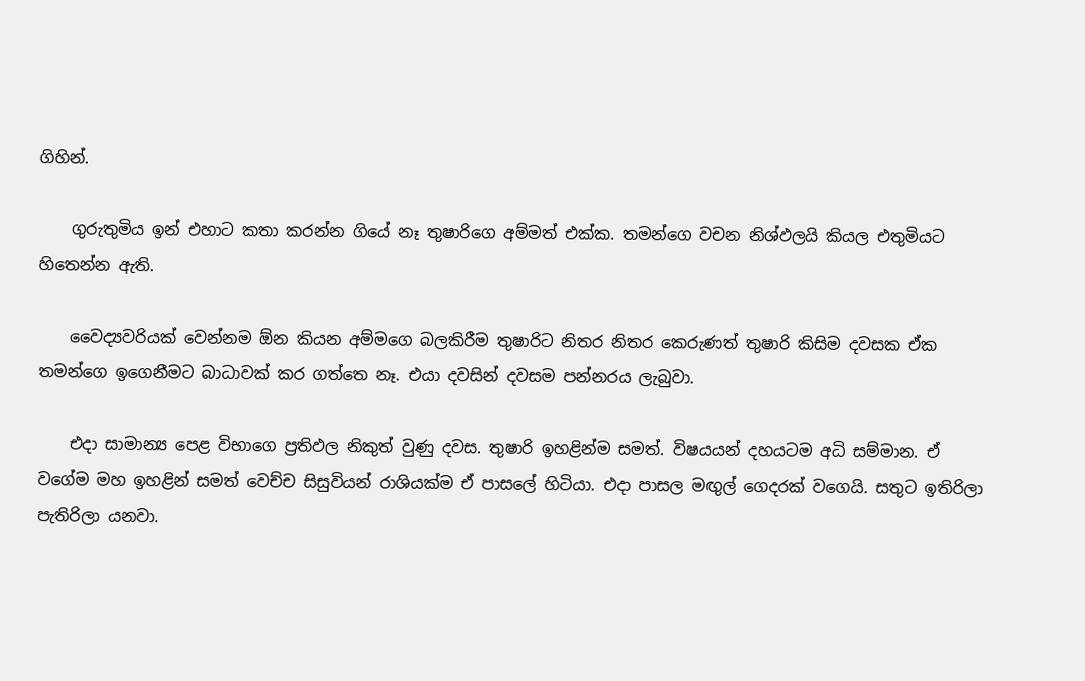ගිහින්.

    ගුරුතුමිය ඉන් එහාට කතා කරන්න ගියේ නෑ තුෂාරිගෙ අම්මත් එක්‌ක. තමන්ගෙ වචන නිශ්ඵලයි කියල එතුමියට හිතෙන්න ඇති.

    වෛද්‍යවරියක්‌ වෙන්නම ඕන කියන අම්මගෙ බලකිරීම තුෂාරිට නිතර නිතර කෙරුණත් තුෂාරි කිසිම දවසක ඒක තමන්ගෙ ඉගෙනීමට බාධාවක්‌ කර ගත්තෙ නෑ. එයා දවසින් දවසම පන්නරය ලැබුවා.

    එදා සාමාන්‍ය පෙළ විභාගෙ ප්‍රතිඵල නිකුත් වුණු දවස. තුෂාරි ඉහළින්ම සමත්. විෂයයන් දහයටම අධි සම්මාන. ඒ වගේම මහ ඉහළින් සමත් වෙච්ච සිසුවියන් රාශියක්‌ම ඒ පාසලේ හිටියා. එදා පාසල මඟුල් ගෙදරක්‌ වගෙයි. සතුට ඉතිරිලා පැතිරිලා යනවා.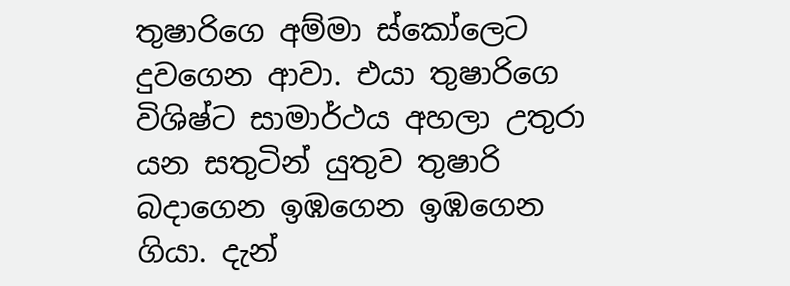තුෂාරිගෙ අම්මා ස්‌කෝලෙට දුවගෙන ආවා. එයා තුෂාරිගෙ විශිෂ්ට සාමාර්ථය අහලා උතුරා යන සතුටින් යුතුව තුෂාරි බදාගෙන ඉඹගෙන ඉඹගෙන ගියා. දැන්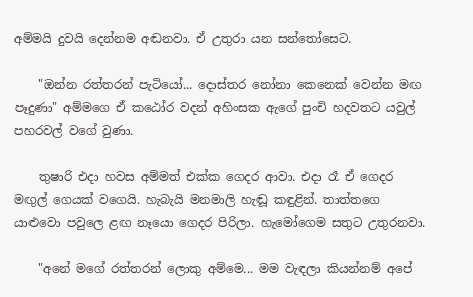අම්මයි දුවයි දෙන්නම අඬනවා. ඒ උතුරා යන සන්තෝසෙට.

    "ඔන්න රත්තරන් පැටියෝ... දොස්‌තර නෝනා කෙනෙක්‌ වෙන්න මඟ පෑදුණා" අම්මගෙ ඒ කඨෝර වදන් අහිංසක ඇගේ පුංචි හදවතට යවුල් පහරවල් වගේ වුණා.

    තුෂාරි එදා හවස අම්මත් එක්‌ක ගෙදර ආවා. එදා රෑ ඒ ගෙදර මඟුල් ගෙයක්‌ වගෙයි. හැබැයි මනමාලි හැඬූ කඳුළින්. තාත්තගෙ යාළුවො පවුලෙ ළඟ නෑයො ගෙදර පිරිලා. හැමෝගෙම සතුට උතුරනවා.

    "අනේ මගේ රත්තරන් ලොකු අම්මෙ... මම වැඳලා කියන්නම් අපේ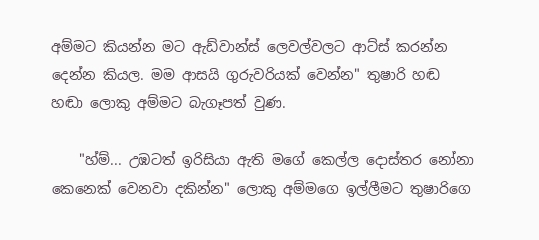අම්මට කියන්න මට ඇඩ්වාන්ස්‌ ලෙවල්වලට ආට්‌ස්‌ කරන්න දෙන්න කියල. මම ආසයි ගුරුවරියක්‌ වෙන්න" තුෂාරි හඬ හඬා ලොකු අම්මට බැගෑපත් වුණ.

    "හ්ම්... උඹටත් ඉරිසියා ඇති මගේ කෙල්ල දොස්‌තර නෝනා කෙනෙක්‌ වෙනවා දකින්න" ලොකු අම්මගෙ ඉල්ලීමට තුෂාරිගෙ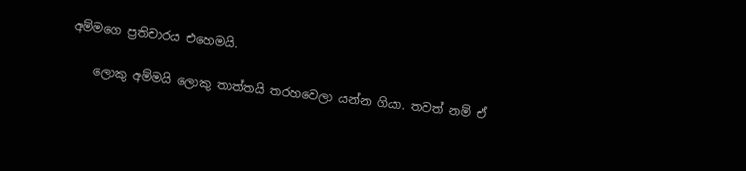අම්මගෙ ප්‍රතිචාරය එහෙමයි.

    ලොකු අම්මයි ලොකු තාත්තයි තරහවෙලා යන්න ගියා. තවත් නම් ඒ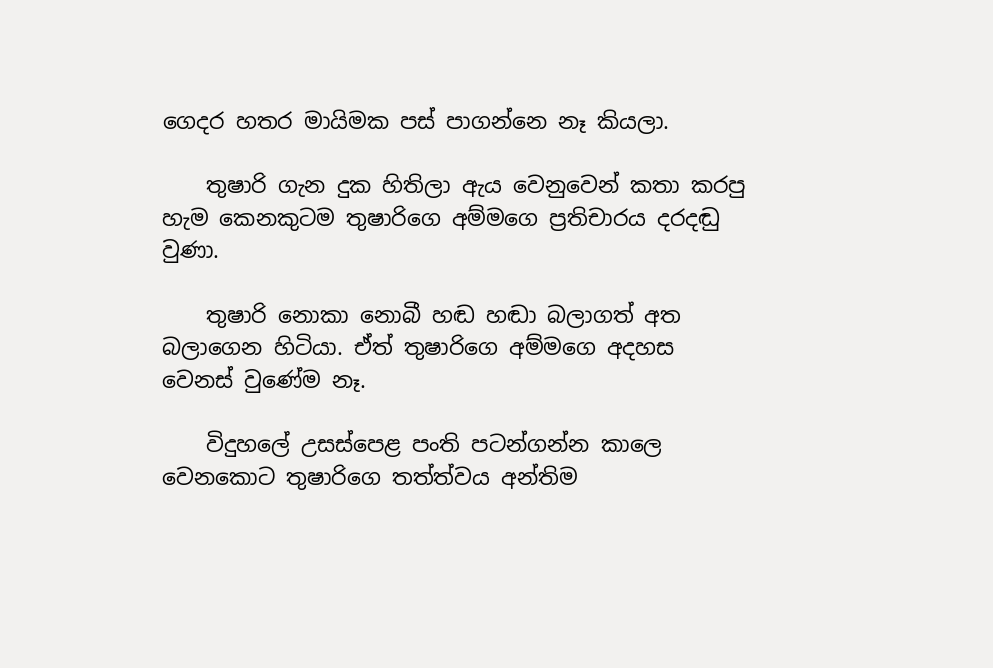ගෙදර හතර මායිමක පස්‌ පාගන්නෙ නෑ කියලා.

    තුෂාරි ගැන දුක හිතිලා ඇය වෙනුවෙන් කතා කරපු හැම කෙනකුටම තුෂාරිගෙ අම්මගෙ ප්‍රතිචාරය දරදඬු වුණා.

    තුෂාරි නොකා නොබී හඬ හඬා බලාගත් අත බලාගෙන හිටියා. ඒත් තුෂාරිගෙ අම්මගෙ අදහස වෙනස්‌ වුණේම නෑ.

    විදුහලේ උසස්‌පෙළ පංති පටන්ගන්න කාලෙ වෙනකොට තුෂාරිගෙ තත්ත්වය අන්තිම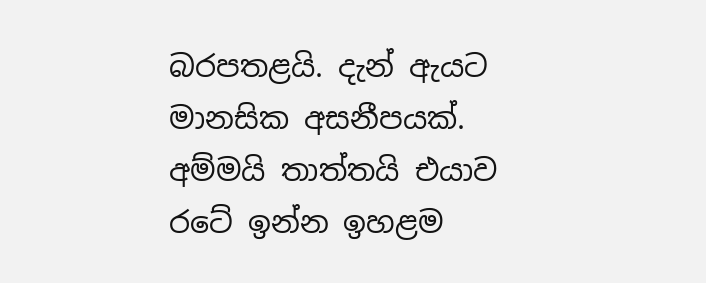බරපතළයි. දැන් ඇයට මානසික අසනීපයක්‌. අම්මයි තාත්තයි එයාව රටේ ඉන්න ඉහළම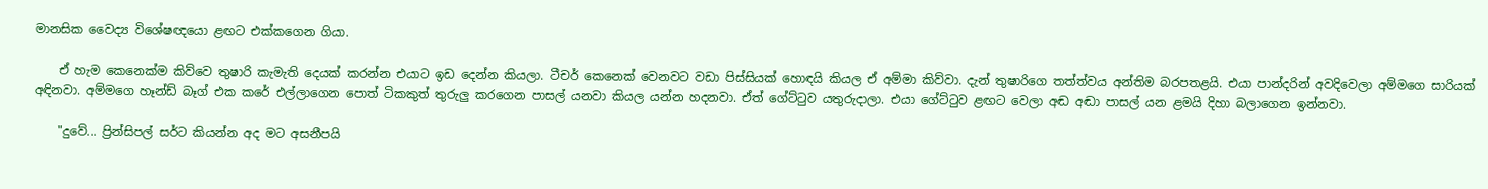මානසික වෛද්‍ය විශේෂඥයො ළඟට එක්‌කගෙන ගියා.

    ඒ හැම කෙනෙක්‌ම කිව්වෙ තුෂාරි කැමැති දෙයක්‌ කරන්න එයාට ඉඩ දෙන්න කියලා. ටීචර් කෙනෙක්‌ වෙනවට වඩා පිස්‌සියක්‌ හොඳයි කියල ඒ අම්මා කිව්වා. දැන් තුෂාරිගෙ තත්ත්වය අන්තිම බරපතළයි. එයා පාන්දරින් අවදිවෙලා අම්මගෙ සාරියක්‌ අඳිනවා. අම්මගෙ හෑන්ඩ් බෑග් එක කරේ එල්ලාගෙන පොත් ටිකකුත් තුරුලු කරගෙන පාසල් යනවා කියල යන්න හදනවා. ඒත් ගේට්‌ටුව යතුරුදාලා. එයා ගේට්‌ටුව ළඟට වෙලා අඬ අඬා පාසල් යන ළමයි දිහා බලාගෙන ඉන්නවා.

    "දුවේ... ප්‍රින්සිපල් සර්ට කියන්න අද මට අසනීපයි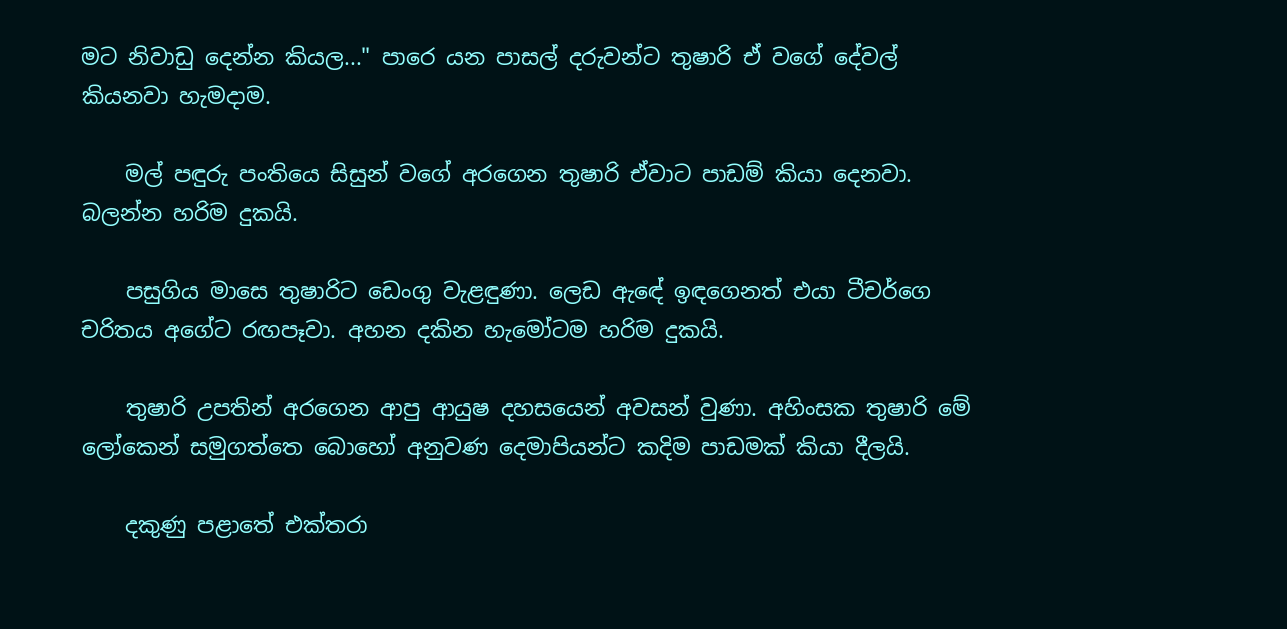මට නිවාඩු දෙන්න කියල..." පාරෙ යන පාසල් දරුවන්ට තුෂාරි ඒ වගේ දේවල් කියනවා හැමදාම.

    මල් පඳුරු පංතියෙ සිසුන් වගේ අරගෙන තුෂාරි ඒවාට පාඩම් කියා දෙනවා. බලන්න හරිම දුකයි.

    පසුගිය මාසෙ තුෂාරිට ඩෙංගු වැළඳුණා. ලෙඩ ඇඳේ ඉඳගෙනත් එයා ටීචර්ගෙ චරිතය අගේට රඟපෑවා. අහන දකින හැමෝටම හරිම දුකයි.

    තුෂාරි උපතින් අරගෙන ආපු ආයුෂ දහසයෙන් අවසන් වුණා. අහිංසක තුෂාරි මේ ලෝකෙන් සමුගත්තෙ බොහෝ අනුවණ දෙමාපියන්ට කදිම පාඩමක්‌ කියා දීලයි.

    දකුණු පළාතේ එක්‌තරා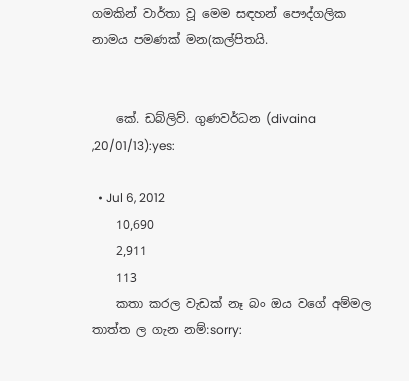ගමකින් වාර්තා වූ මෙම සඳහන් පෞද්ගලික නාමය පමණක්‌ මන(කල්පිතයි.


    කේ. ඩබ්ලිව්. ගුණවර්ධන (divaina ,20/01/13):yes:

  • Jul 6, 2012
    10,690
    2,911
    113
    කතා කරල වැඩක් නෑ බං ඔය වගේ අම්මල තාත්ත ල ගැන නම්:sorry: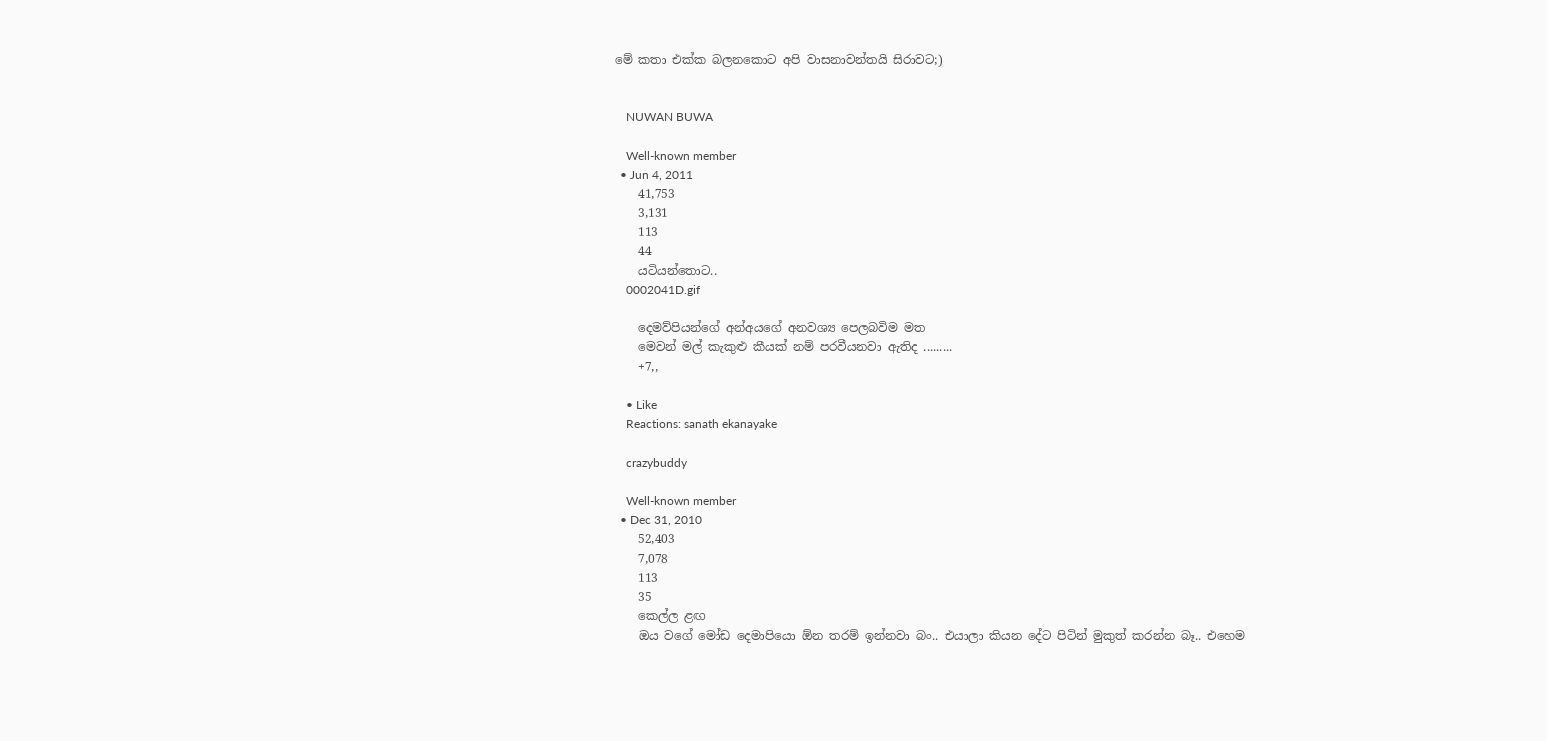මේ කතා එක්ක බලනකොට අපි වාසනාවන්තයි සිරාවට;)


    NUWAN BUWA

    Well-known member
  • Jun 4, 2011
    41,753
    3,131
    113
    44
    යටියන්තොට..
    0002041D.gif

    දෙමව්පියන්ගේ අන්අයගේ අනවශ්‍ය පෙලබවිම මත
    මෙවන් මල් කැකුළු කීයක් නම් පරවීයනවා ඇතිද .........
    +7,,

    • Like
    Reactions: sanath ekanayake

    crazybuddy

    Well-known member
  • Dec 31, 2010
    52,403
    7,078
    113
    35
    කෙල්ල ළඟ
    ඔය වගේ මෝඩ දෙමාපියො ඕන තරම් ඉන්නවා බං.. එයාලා කියන දේට පිටින් මුකුත් කරන්න බෑ.. එහෙම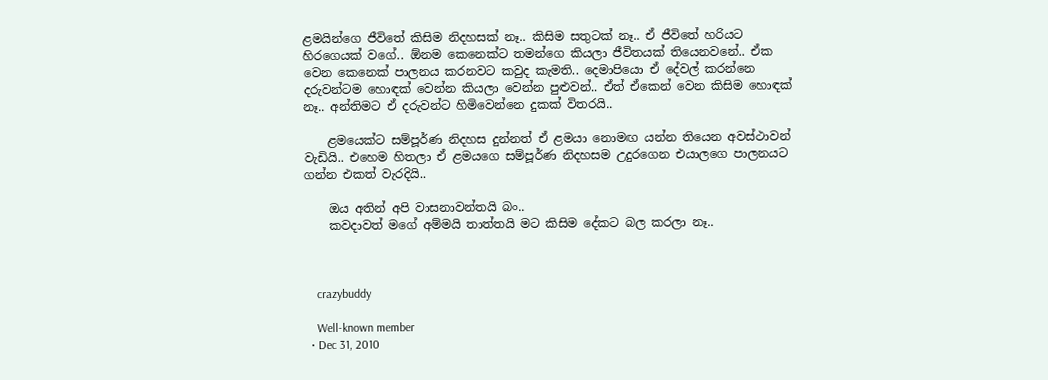ළමයින්ගෙ ජීවිතේ කිසිම නිදහසක් නෑ.. කිසිම සතුටක් නෑ.. ඒ ජීවිතේ හරියට හිරගෙයක් වගේ.. ඕනම කෙනෙක්ට තමන්ගෙ කියලා ජීවිතයක් තියෙනවනේ.. ඒක වෙන කෙනෙක් පාලනය කරනවට කවුද කැමති.. දෙමාපියො ඒ දේවල් කරන්නෙ දරුවන්ටම හොඳක් වෙන්න කියලා වෙන්න පුළුවන්.. ඒත් ඒකෙන් වෙන කිසිම හොඳක් නෑ.. අන්තිමට ඒ දරුවන්ට හිමිවෙන්නෙ දුකක් විතරයි..

    ළමයෙක්ට සම්පූර්ණ නිදහස දුන්නත් ඒ ළමයා නොමඟ යන්න තියෙන අවස්ථාවන් වැඩියි.. එහෙම හිතලා ඒ ළමයගෙ සම්පූර්ණ නිදහසම උදුරගෙන එයාලගෙ පාලනයට ගන්න එකත් වැරදියි..

    ඔය අතින් අපි වාසනාවන්තයි බං..
    කවදාවත් මගේ අම්මයි තාත්තයි මට කිසිම දේකට බල කරලා නෑ..



    crazybuddy

    Well-known member
  • Dec 31, 2010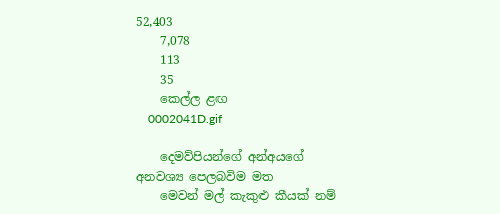52,403
    7,078
    113
    35
    කෙල්ල ළඟ
    0002041D.gif

    දෙමව්පියන්ගේ අන්අයගේ අනවශ්‍ය පෙලබවිම මත
    මෙවන් මල් කැකුළු කීයක් නම්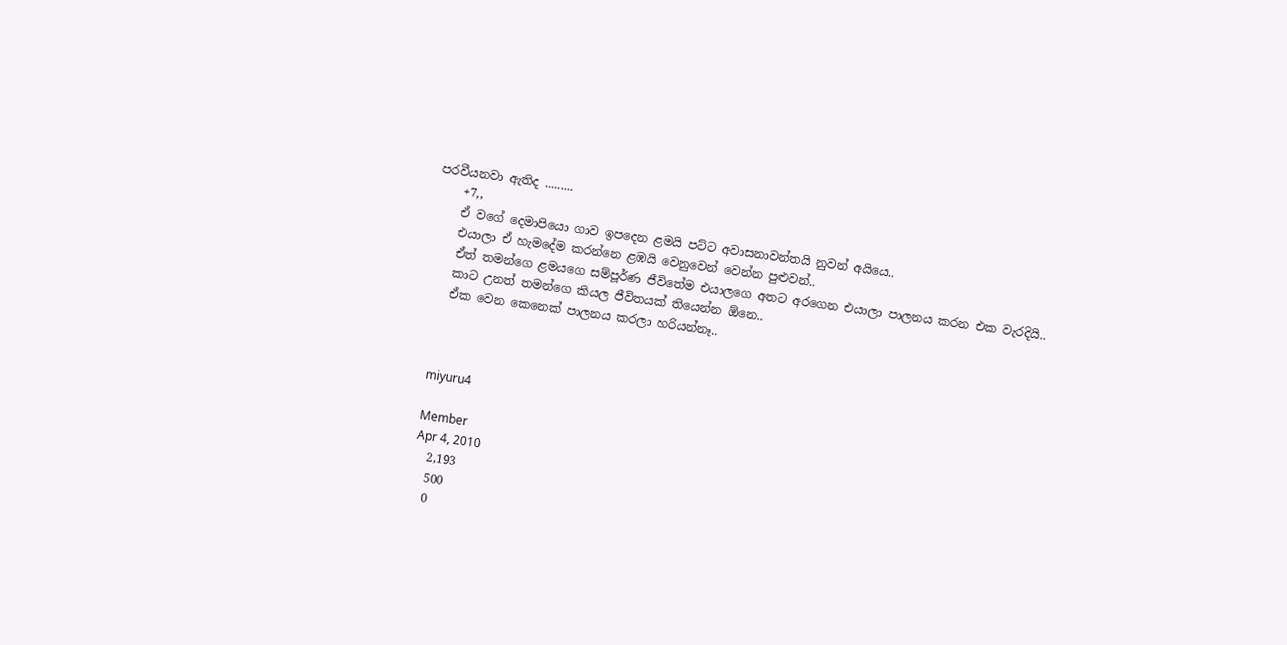පරවීයනවා ඇතිද .........
    +7,,
    ඒ වගේ දෙමාපියො ගාව ඉපදෙන ළමයි පට්ට අවාසනාවන්තයි නුවන් අයියෙ..
    එයාලා ඒ හැමදේම කරන්නෙ ළඹයි වෙනුවෙන් වෙන්න පුළුවන්..
    ඒත් තමන්ගෙ ළමයගෙ සම්පූර්ණ ජීවිතේම එයාලගෙ අතට අරගෙන එයාලා පාලනය කරන එක වැරදියි..
    කාට උනත් තමන්ගෙ කියල ජීවිතයක් තියෙන්න ඕනෙ..
    ඒක වෙන කෙනෙක් පාලනය කරලා හරියන්නෑ..



    miyuru4

    Member
    Apr 4, 2010
    2,193
    500
    0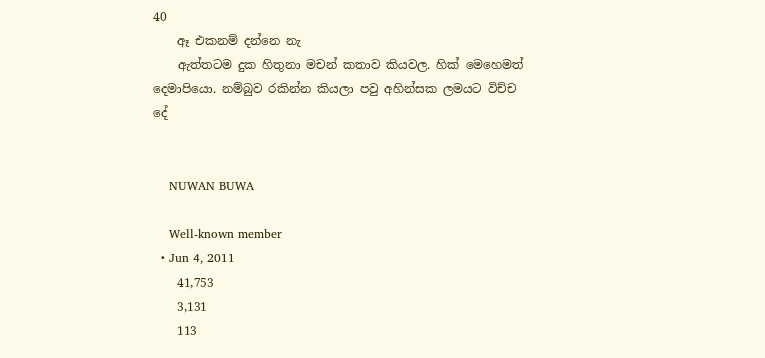40
    ඈ එකනම් දන්නෙ නැ
    ඇත්තටම දුක හිතුනා මචන් කතාව කියවල. හික් මෙහෙමත් දෙමාපියො. නම්බුව රකින්න කියලා පවු අහින්සක ලමයට විච්ච දේ


    NUWAN BUWA

    Well-known member
  • Jun 4, 2011
    41,753
    3,131
    113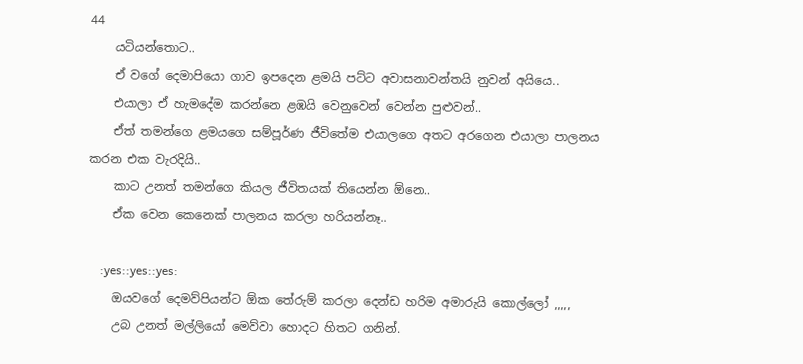44
    යටියන්තොට..
    ඒ වගේ දෙමාපියො ගාව ඉපදෙන ළමයි පට්ට අවාසනාවන්තයි නුවන් අයියෙ..
    එයාලා ඒ හැමදේම කරන්නෙ ළඹයි වෙනුවෙන් වෙන්න පුළුවන්..
    ඒත් තමන්ගෙ ළමයගෙ සම්පූර්ණ ජීවිතේම එයාලගෙ අතට අරගෙන එයාලා පාලනය කරන එක වැරදියි..
    කාට උනත් තමන්ගෙ කියල ජීවිතයක් තියෙන්න ඕනෙ..
    ඒක වෙන කෙනෙක් පාලනය කරලා හරියන්නෑ..

    :yes::yes::yes:
    ඔයවගේ දෙමව්පියන්ට ඕක තේරුම් කරලා දෙන්ඩ හරිම අමාරුයි කොල්ලෝ ,,,,,
    උබ උනත් මල්ලියෝ මෙව්වා හොදට හිතට ගනින්.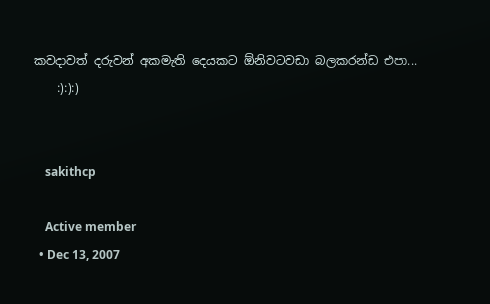කවදාවත් දරුවන් අකමැති දෙයකට ඕනිවටවඩා බලකරන්ඩ එපා...
    :):):)


    sakithcp

    Active member
  • Dec 13, 2007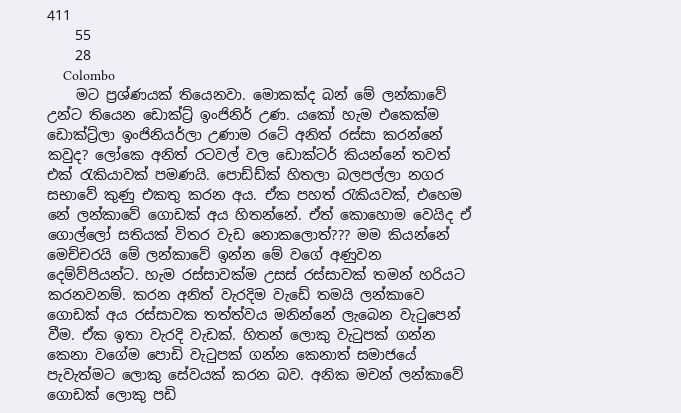411
    55
    28
    Colombo
    මට ප්‍රශ්ණයක් තියෙනවා. මොකක්ද බන් මේ ලන්කාවේ උන්ට තියෙන ඩොක්ට්‍ර් ඉංජිනිර් උණ. යකෝ හැම එකෙක්ම ඩොක්ට්‍ර්ලා ඉංජිනියර්ලා උණාම රටේ අනිත් රස්සා කරන්නේ කවුද? ලෝකෙ අනිත් රටවල් වල ඩොක්ටර් කියන්නේ තවත් එක් රැකියාවක් පමණයි. පොඩ්ඩ්ක් හිතලා බලපල්ලා නගර සභාවේ කුණු එකතු කරන අය. ඒක පහත් රැකියවක්, එහෙම නේ ලන්කාවේ ගොඩක් අය හිතන්නේ. ඒත් කොහොම වෙයිද ඒ ගොල්ලෝ සතියක් විතර වැඩ නොකලොත්??? මම කියන්නේ මෙච්චරයි මේ ලන්කාවේ ඉන්න මේ වගේ අණුවන දෙම්ව්පියන්ට. හැම රස්සාවක්ම උසස් රස්සාවක් තමන් හරියට කරනවනම්. කරන අනිත් වැරදිම වැඩේ තමයි ලන්කාවෙ ගොඩක් අය රස්සාවක තත්ත්වය මනින්නේ ලැබෙන වැටුපෙන් වීම. ඒක ඉතා වැරදි වැඩක්. හිතන් ලොකු වැටුපක් ගන්න කෙනා වගේම පොඩි වැටුපක් ගන්න කෙනාත් සමාජයේ පැවැත්මට ලොකු සේවයක් කරන බව. අනික මචන් ලන්කාවේ ගොඩක් ලොකු පඩි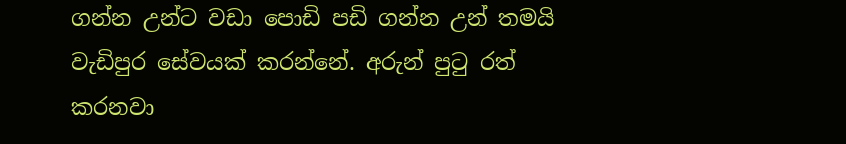ගන්න උන්ට වඩා පොඩි පඩි ගන්න උන් තමයි වැඩිපුර සේවයක් කරන්නේ. අරුන් පුටු රත් කරනවා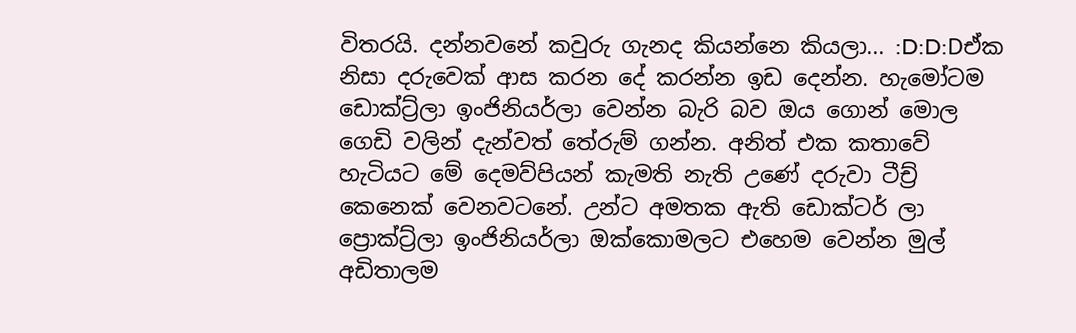විතරයි. දන්නවනේ කවුරු ගැනද කියන්නෙ කියලා... :D:D:Dඒක නිසා දරුවෙක් ආස කරන දේ කරන්න ඉඩ දෙන්න. හැමෝටම ඩොක්ට්‍ර්ලා ඉංජිනියර්ලා වෙන්න බැරි බව ඔය ගොන් මොල ගෙඩි වලින් දැන්වත් තේරුම් ගන්න. අනිත් එක කතාවේ හැටියට මේ දෙමව්පියන් කැමති නැති උණේ දරුවා ටීච්‍ර් කෙනෙක් වෙනවටනේ. උන්ට අමතක ඇති ඩොක්ටර් ලා ප්‍රොක්ට්‍ර්ලා ඉංජිනියර්ලා ඔක්කොමලට එහෙම වෙන්න මුල් අඩිතාලම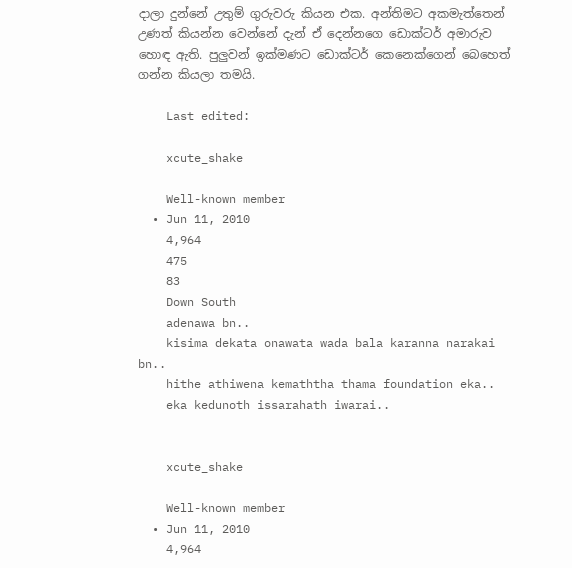දාලා දුන්නේ උතුම් ගුරුවරු කියන එක. අන්තිමට අකමැත්තෙන් උණත් කියන්න වෙන්නේ දැන් ඒ දෙන්නගෙ ඩොක්ටර් අමාරුව හොඳ ඇති. පුලුවන් ඉක්මණට ඩොක්ටර් කෙනෙක්ගෙන් බෙහෙත් ගන්න කියලා තමයි.

    Last edited:

    xcute_shake

    Well-known member
  • Jun 11, 2010
    4,964
    475
    83
    Down South
    adenawa bn..
    kisima dekata onawata wada bala karanna narakai bn..
    hithe athiwena kemaththa thama foundation eka..
    eka kedunoth issarahath iwarai..


    xcute_shake

    Well-known member
  • Jun 11, 2010
    4,964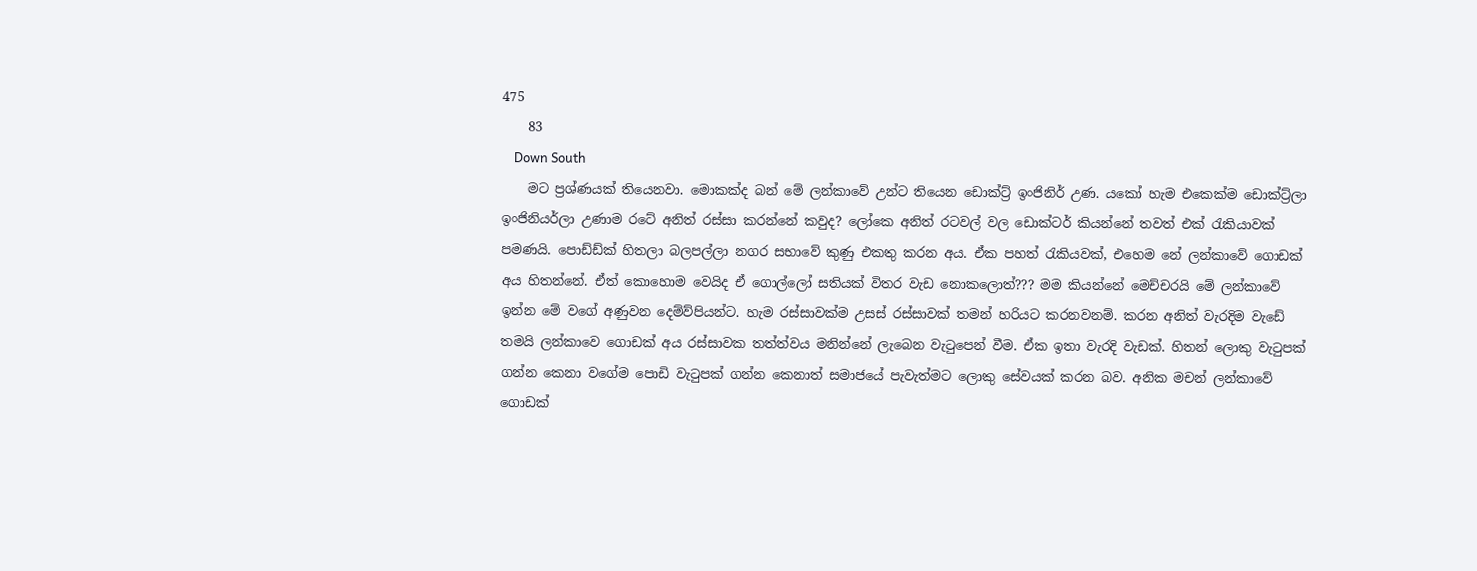475
    83
    Down South
    මට ප්‍රශ්ණයක් තියෙනවා. මොකක්ද බන් මේ ලන්කාවේ උන්ට තියෙන ඩොක්ට්‍ර් ඉංජිනිර් උණ. යකෝ හැම එකෙක්ම ඩොක්ට්‍ර්ලා ඉංජිනියර්ලා උණාම රටේ අනිත් රස්සා කරන්නේ කවුද? ලෝකෙ අනිත් රටවල් වල ඩොක්ටර් කියන්නේ තවත් එක් රැකියාවක් පමණයි. පොඩ්ඩ්ක් හිතලා බලපල්ලා නගර සභාවේ කුණු එකතු කරන අය. ඒක පහත් රැකියවක්, එහෙම නේ ලන්කාවේ ගොඩක් අය හිතන්නේ. ඒත් කොහොම වෙයිද ඒ ගොල්ලෝ සතියක් විතර වැඩ නොකලොත්??? මම කියන්නේ මෙච්චරයි මේ ලන්කාවේ ඉන්න මේ වගේ අණුවන දෙම්ව්පියන්ට. හැම රස්සාවක්ම උසස් රස්සාවක් තමන් හරියට කරනවනම්. කරන අනිත් වැරදිම වැඩේ තමයි ලන්කාවෙ ගොඩක් අය රස්සාවක තත්ත්වය මනින්නේ ලැබෙන වැටුපෙන් වීම. ඒක ඉතා වැරදි වැඩක්. හිතන් ලොකු වැටුපක් ගන්න කෙනා වගේම පොඩි වැටුපක් ගන්න කෙනාත් සමාජයේ පැවැත්මට ලොකු සේවයක් කරන බව. අනික මචන් ලන්කාවේ ගොඩක්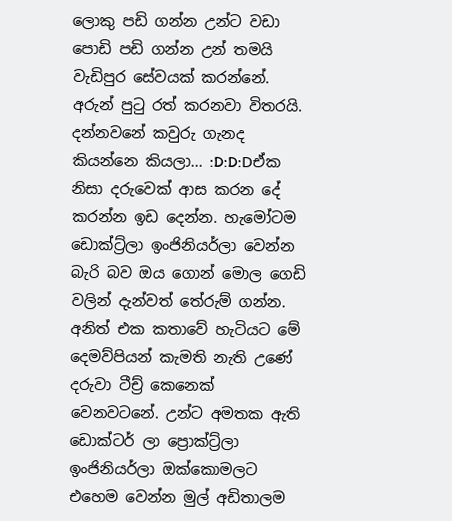ලොකු පඩි ගන්න උන්ට වඩා පොඩි පඩි ගන්න උන් තමයි වැඩිපුර සේවයක් කරන්නේ. අරුන් පුටු රත් කරනවා විතරයි. දන්නවනේ කවුරු ගැනද කියන්නෙ කියලා... :D:D:Dඒක නිසා දරුවෙක් ආස කරන දේ කරන්න ඉඩ දෙන්න. හැමෝටම ඩොක්ට්‍ර්ලා ඉංජිනියර්ලා වෙන්න බැරි බව ඔය ගොන් මොල ගෙඩි වලින් දැන්වත් තේරුම් ගන්න. අනිත් එක කතාවේ හැටියට මේ දෙමව්පියන් කැමති නැති උණේ දරුවා ටීච්‍ර් කෙනෙක් වෙනවටනේ. උන්ට අමතක ඇති ඩොක්ටර් ලා ප්‍රොක්ට්‍ර්ලා ඉංජිනියර්ලා ඔක්කොමලට එහෙම වෙන්න මුල් අඩිතාලම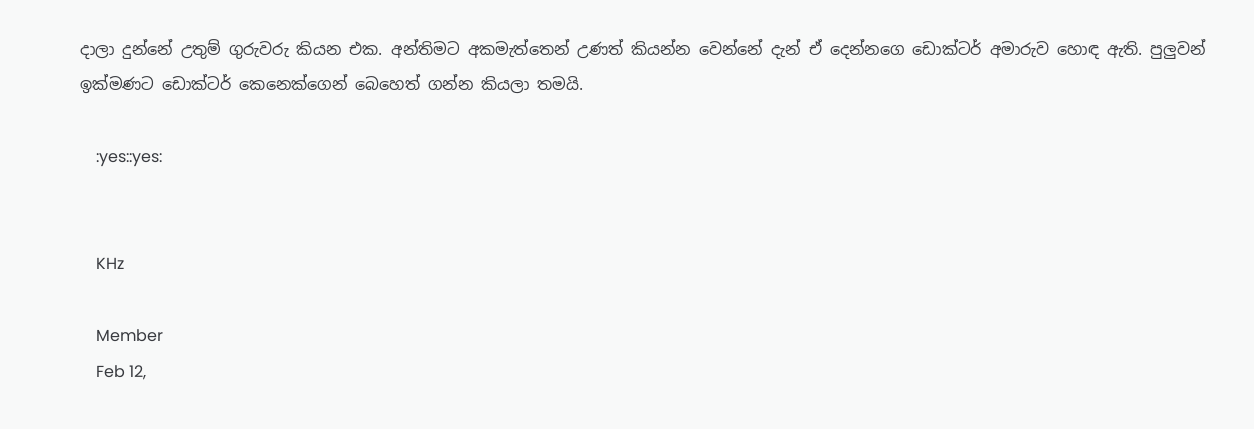දාලා දුන්නේ උතුම් ගුරුවරු කියන එක. අන්තිමට අකමැත්තෙන් උණත් කියන්න වෙන්නේ දැන් ඒ දෙන්නගෙ ඩොක්ටර් අමාරුව හොඳ ඇති. පුලුවන් ඉක්මණට ඩොක්ටර් කෙනෙක්ගෙන් බෙහෙත් ගන්න කියලා තමයි.

    :yes::yes:


    KHz

    Member
    Feb 12,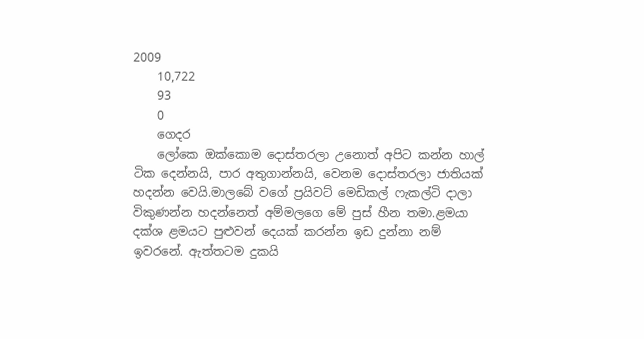2009
    10,722
    93
    0
    ගෙදර
    ලෝකෙ ඔක්කොම දොස්තරලා උනොත් අපිට කන්න හාල් ටික දෙන්නයි, පාර අතුගාන්නයි, වෙනම දොස්තරලා ජාතියක් හදන්න වෙයි.මාලබේ වගේ ප්‍රයිවට් මෙඩිකල් ෆැකල්ටි දාලා විකුණන්න හදන්නෙත් අම්මලගෙ මේ පුස් හීන තමා.ළමයා දක්ශ ළමයට පුළුවන් දෙයක් කරන්න ඉඩ දුන්නා නම් ඉවරනේ. ඇත්තටම දුකයි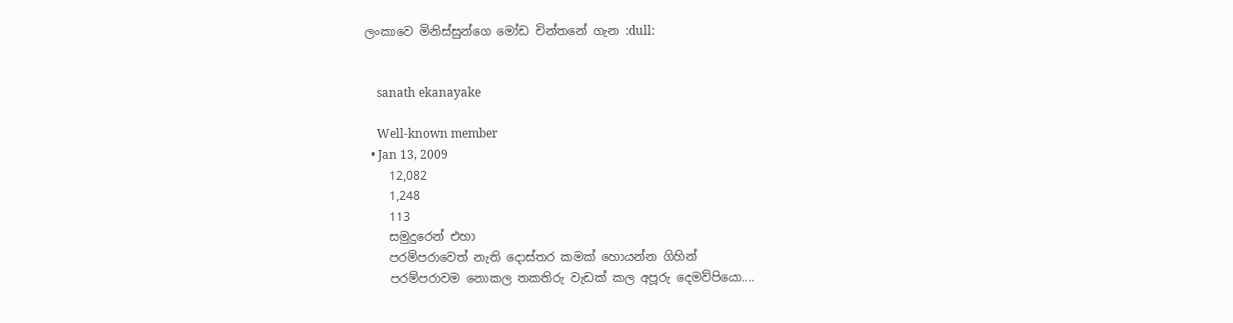ලංකාවෙ මිනිස්සුන්ගෙ මෝඩ චින්තනේ ගැන :dull:


    sanath ekanayake

    Well-known member
  • Jan 13, 2009
    12,082
    1,248
    113
    සමුදුරෙන් එහා
    පරම්පරාවෙත් නැති දොස්තර කමක් හොයන්න ගිහින්
    පරම්පරාවම නොකල තකතිරු වැඩක් කල අපූරු දෙමව්පියො....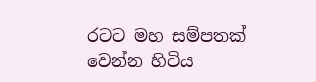රටට මහ සම්පතක් වෙන්න හිටිය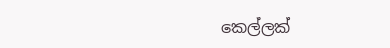කෙල්ලක්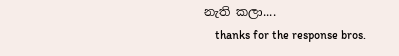නැති කලා....
    thanks for the response bros.